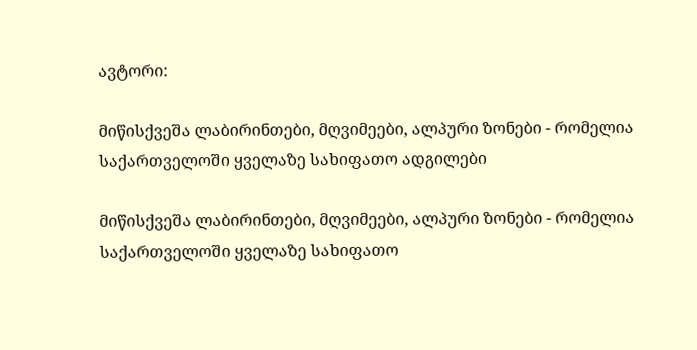ავტორი:

მიწისქვეშა ლაბირინთები, მღვიმეები, ალპური ზონები - რომელია საქართველოში ყველაზე სახიფათო ადგილები

მიწისქვეშა ლაბირინთები, მღვიმეები, ალპური ზონები - რომელია საქართველოში ყველაზე სახიფათო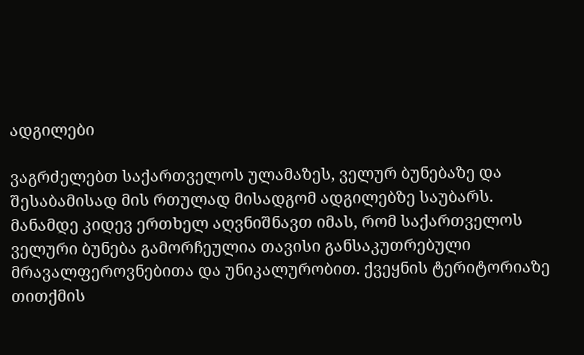ადგილები

ვაგრძელებთ საქართველოს ულამაზეს, ველურ ბუნებაზე და შესაბამისად მის რთულად მისადგომ ადგილებზე საუბარს. მანამდე კიდევ ერთხელ აღვნიშნავთ იმას, რომ საქართველოს ველური ბუნება გამორჩეულია თავისი განსაკუთრებული მრავალფეროვნებითა და უნიკალურობით. ქვეყნის ტერიტორიაზე თითქმის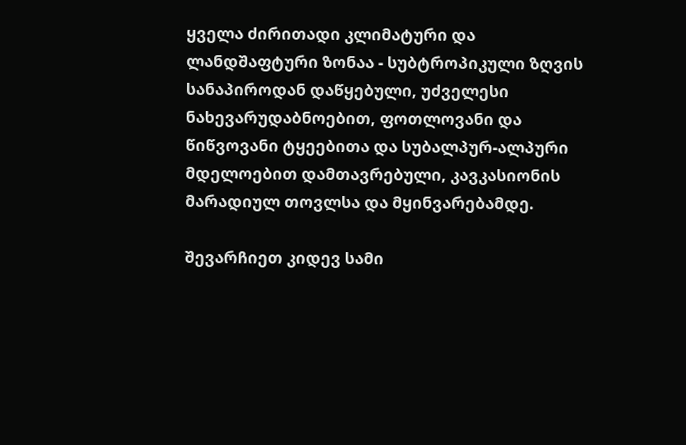ყველა ძირითადი კლიმატური და ლანდშაფტური ზონაა - სუბტროპიკული ზღვის სანაპიროდან დაწყებული, უძველესი ნახევარუდაბნოებით, ფოთლოვანი და წიწვოვანი ტყეებითა და სუბალპურ-ალპური მდელოებით დამთავრებული, კავკასიონის მარადიულ თოვლსა და მყინვარებამდე.

შევარჩიეთ კიდევ სამი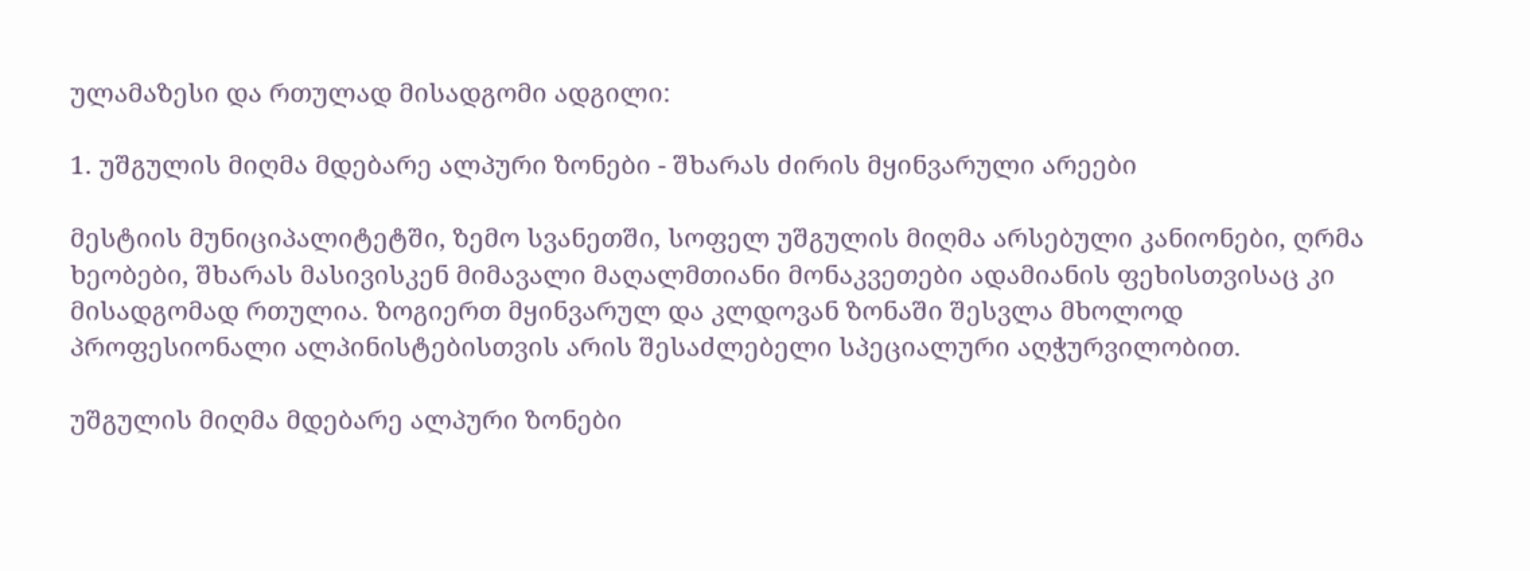ულამაზესი და რთულად მისადგომი ადგილი:

1. უშგულის მიღმა მდებარე ალპური ზონები - შხარას ძირის მყინვარული არეები

მესტიის მუნიციპალიტეტში, ზემო სვანეთში, სოფელ უშგულის მიღმა არსებული კანიონები, ღრმა ხეობები, შხარას მასივისკენ მიმავალი მაღალმთიანი მონაკვეთები ადამიანის ფეხისთვისაც კი მისადგომად რთულია. ზოგიერთ მყინვარულ და კლდოვან ზონაში შესვლა მხოლოდ პროფესიონალი ალპინისტებისთვის არის შესაძლებელი სპეციალური აღჭურვილობით.

უშგულის მიღმა მდებარე ალპური ზონები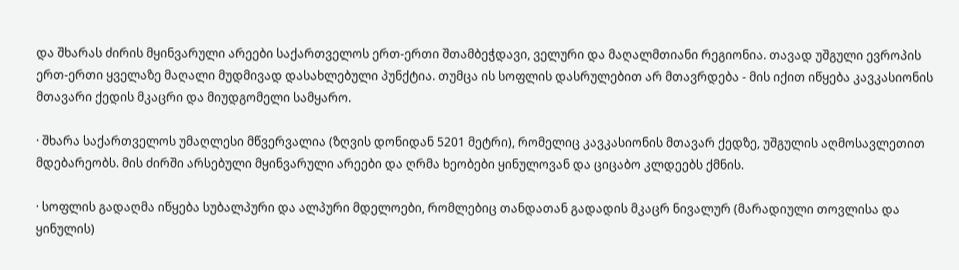და შხარას ძირის მყინვარული არეები საქართველოს ერთ-ერთი შთამბეჭდავი, ველური და მაღალმთიანი რეგიონია. თავად უშგული ევროპის ერთ-ერთი ყველაზე მაღალი მუდმივად დასახლებული პუნქტია. თუმცა ის სოფლის დასრულებით არ მთავრდება - მის იქით იწყება კავკასიონის მთავარი ქედის მკაცრი და მიუდგომელი სამყარო.

· შხარა საქართველოს უმაღლესი მწვერვალია (ზღვის დონიდან 5201 მეტრი), რომელიც კავკასიონის მთავარ ქედზე, უშგულის აღმოსავლეთით მდებარეობს. მის ძირში არსებული მყინვარული არეები და ღრმა ხეობები ყინულოვან და ციცაბო კლდეებს ქმნის.

· სოფლის გადაღმა იწყება სუბალპური და ალპური მდელოები, რომლებიც თანდათან გადადის მკაცრ ნივალურ (მარადიული თოვლისა და ყინულის)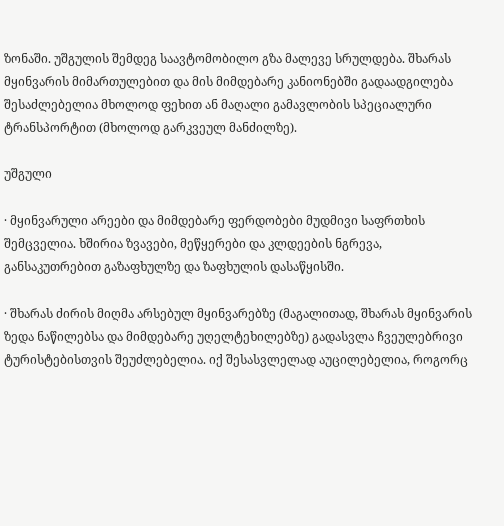ზონაში. უშგულის შემდეგ საავტომობილო გზა მალევე სრულდება. შხარას მყინვარის მიმართულებით და მის მიმდებარე კანიონებში გადაადგილება შესაძლებელია მხოლოდ ფეხით ან მაღალი გამავლობის სპეციალური ტრანსპორტით (მხოლოდ გარკვეულ მანძილზე).

უშგული

· მყინვარული არეები და მიმდებარე ფერდობები მუდმივი საფრთხის შემცველია. ხშირია ზვავები, მეწყერები და კლდეების ნგრევა, განსაკუთრებით გაზაფხულზე და ზაფხულის დასაწყისში.

· შხარას ძირის მიღმა არსებულ მყინვარებზე (მაგალითად, შხარას მყინვარის ზედა ნაწილებსა და მიმდებარე უღელტეხილებზე) გადასვლა ჩვეულებრივი ტურისტებისთვის შეუძლებელია. იქ შესასვლელად აუცილებელია, როგორც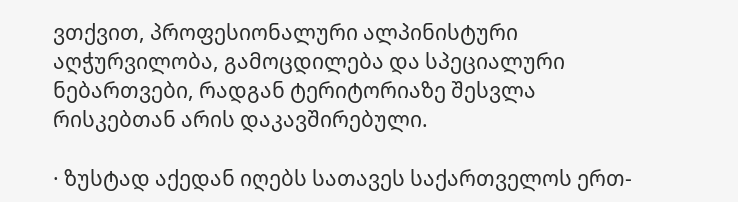ვთქვით, პროფესიონალური ალპინისტური აღჭურვილობა, გამოცდილება და სპეციალური ნებართვები, რადგან ტერიტორიაზე შესვლა რისკებთან არის დაკავშირებული.

· ზუსტად აქედან იღებს სათავეს საქართველოს ერთ-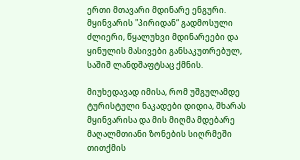ერთი მთავარი მდინარე ენგური. მყინვარის "პირიდან“ გადმოსული ძლიერი, წყალუხვი მდინარეები და ყინულის მასივები განსაკუთრებულ, საშიშ ლანდშაფტსაც ქმნის.

მიუხედავად იმისა, რომ უშგულამდე ტურისტული ნაკადები დიდია, შხარას მყინვარისა და მის მიღმა მდებარე მაღალმთიანი ზონების სიღრმეში თითქმის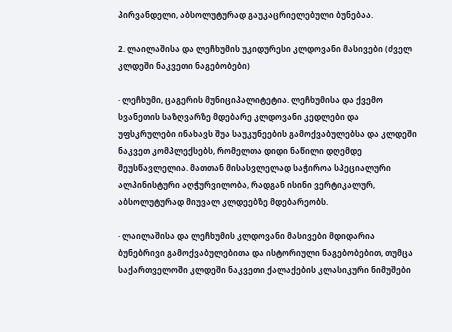პირვანდელი, აბსოლუტურად გაუკაცრიელებული ბუნებაა.

2. ლაილაშისა და ლეჩხუმის უკიდურესი კლდოვანი მასივები (ძველ კლდეში ნაკვეთი ნაგებობები)

· ლეჩხუმი, ცაგერის მუნიციპალიტეტია. ლეჩხუმისა და ქვემო სვანეთის საზღვარზე მდებარე კლდოვანი კედლები და უფსკრულები ინახავს შუა საუკუნეების გამოქვაბულებსა და კლდეში ნაკვეთ კომპლექსებს, რომელთა დიდი ნაწილი დღემდე შეუსწავლელია. მათთან მისასვლელად საჭიროა სპეციალური ალპინისტური აღჭურვილობა, რადგან ისინი ვერტიკალურ, აბსოლუტურად მიუვალ კლდეებზე მდებარეობს.

· ლაილაშისა და ლეჩხუმის კლდოვანი მასივები მდიდარია ბუნებრივი გამოქვაბულებითა და ისტორიული ნაგებობებით, თუმცა საქართველოში კლდეში ნაკვეთი ქალაქების კლასიკური ნიმუშები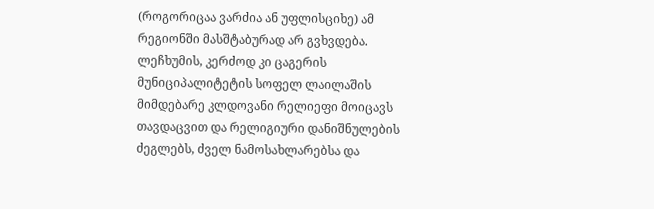(როგორიცაა ვარძია ან უფლისციხე) ამ რეგიონში მასშტაბურად არ გვხვდება. ლეჩხუმის, კერძოდ კი ცაგერის მუნიციპალიტეტის სოფელ ლაილაშის მიმდებარე კლდოვანი რელიეფი მოიცავს თავდაცვით და რელიგიური დანიშნულების ძეგლებს, ძველ ნამოსახლარებსა და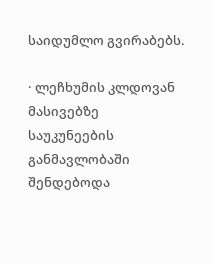საიდუმლო გვირაბებს.

· ლეჩხუმის კლდოვან მასივებზე საუკუნეების განმავლობაში შენდებოდა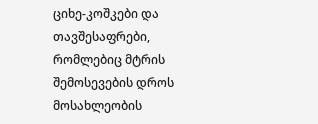ციხე-კოშკები და თავშესაფრები, რომლებიც მტრის შემოსევების დროს მოსახლეობის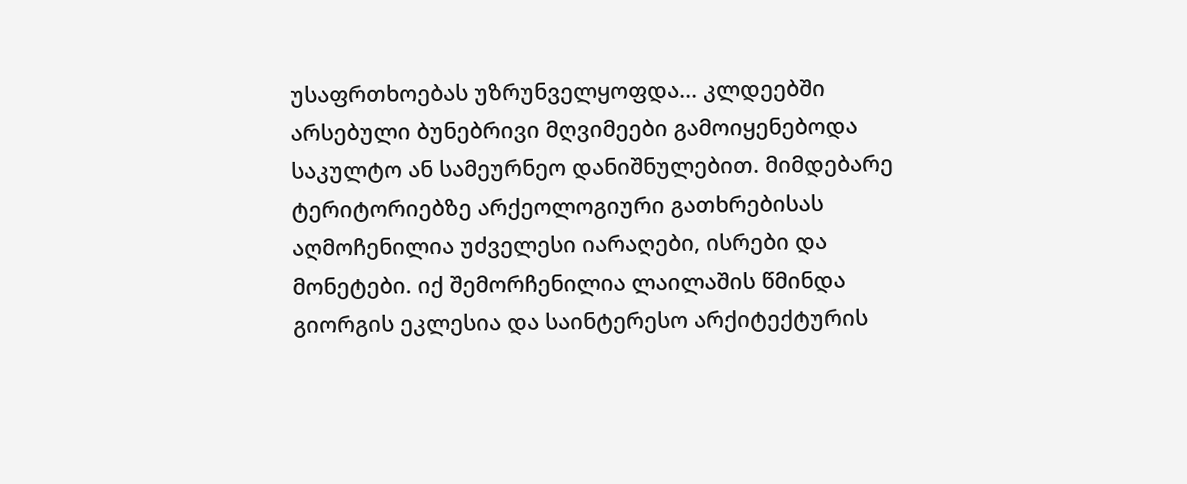უსაფრთხოებას უზრუნველყოფდა... კლდეებში არსებული ბუნებრივი მღვიმეები გამოიყენებოდა საკულტო ან სამეურნეო დანიშნულებით. მიმდებარე ტერიტორიებზე არქეოლოგიური გათხრებისას აღმოჩენილია უძველესი იარაღები, ისრები და მონეტები. იქ შემორჩენილია ლაილაშის წმინდა გიორგის ეკლესია და საინტერესო არქიტექტურის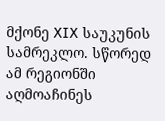მქონე XIX საუკუნის სამრეკლო. სწორედ ამ რეგიონში აღმოაჩინეს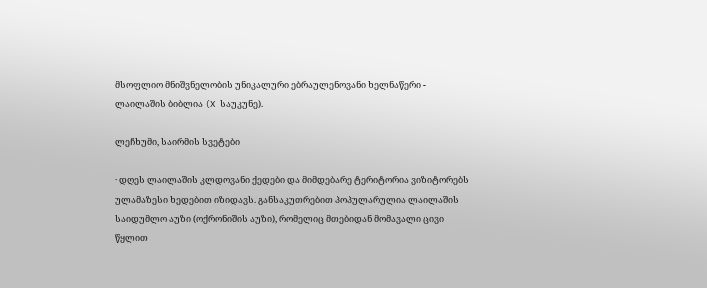მსოფლიო მნიშვნელობის უნიკალური ებრაულენოვანი ხელნაწერი - ლაილაშის ბიბლია (X საუკუნე).

ლეჩხუმი, საირმის სვეტები

· დღეს ლაილაშის კლდოვანი ქედები და მიმდებარე ტერიტორია ვიზიტორებს ულამაზესი ხედებით იზიდავს. განსაკუთრებით პოპულარულია ლაილაშის საიდუმლო აუზი (ოქრონიშის აუზი), რომელიც მთებიდან მომავალი ცივი წყლით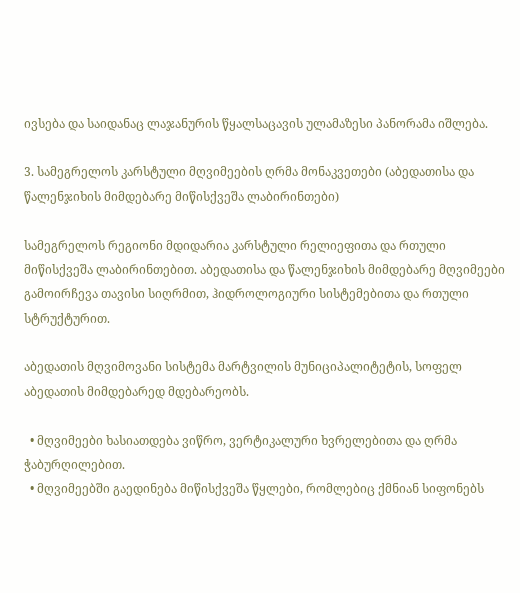ივსება და საიდანაც ლაჯანურის წყალსაცავის ულამაზესი პანორამა იშლება.

3. სამეგრელოს კარსტული მღვიმეების ღრმა მონაკვეთები (აბედათისა და წალენჯიხის მიმდებარე მიწისქვეშა ლაბირინთები)

სამეგრელოს რეგიონი მდიდარია კარსტული რელიეფითა და რთული მიწისქვეშა ლაბირინთებით. აბედათისა და წალენჯიხის მიმდებარე მღვიმეები გამოირჩევა თავისი სიღრმით, ჰიდროლოგიური სისტემებითა და რთული სტრუქტურით.

აბედათის მღვიმოვანი სისტემა მარტვილის მუნიციპალიტეტის, სოფელ აბედათის მიმდებარედ მდებარეობს.

  • მღვიმეები ხასიათდება ვიწრო, ვერტიკალური ხვრელებითა და ღრმა ჭაბურღილებით.
  • მღვიმეებში გაედინება მიწისქვეშა წყლები, რომლებიც ქმნიან სიფონებს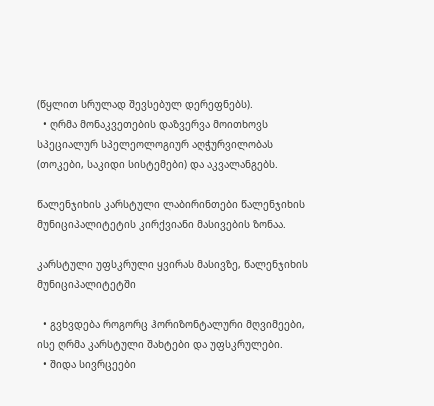(წყლით სრულად შევსებულ დერეფნებს).
  • ღრმა მონაკვეთების დაზვერვა მოითხოვს სპეციალურ სპელეოლოგიურ აღჭურვილობას (თოკები, საკიდი სისტემები) და აკვალანგებს.

წალენჯიხის კარსტული ლაბირინთები წალენჯიხის მუნიციპალიტეტის კირქვიანი მასივების ზონაა.

კარსტული უფსკრული ყვირას მასივზე, წალენჯიხის მუნიციპალიტეტში

  • გვხვდება როგორც ჰორიზონტალური მღვიმეები, ისე ღრმა კარსტული შახტები და უფსკრულები.
  • შიდა სივრცეები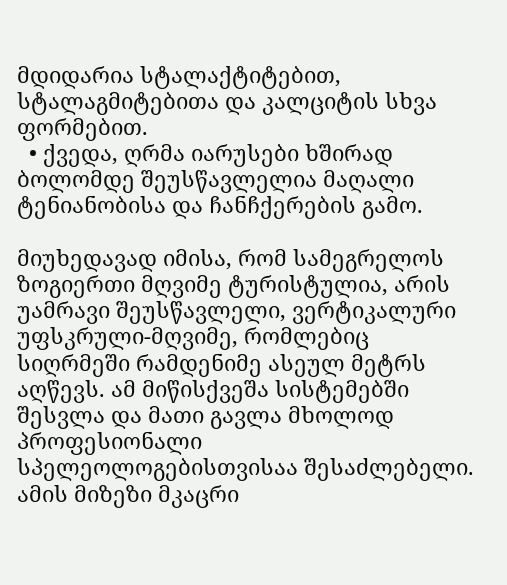მდიდარია სტალაქტიტებით, სტალაგმიტებითა და კალციტის სხვა ფორმებით.
  • ქვედა, ღრმა იარუსები ხშირად ბოლომდე შეუსწავლელია მაღალი ტენიანობისა და ჩანჩქერების გამო.

მიუხედავად იმისა, რომ სამეგრელოს ზოგიერთი მღვიმე ტურისტულია, არის უამრავი შეუსწავლელი, ვერტიკალური უფსკრული-მღვიმე, რომლებიც სიღრმეში რამდენიმე ასეულ მეტრს აღწევს. ამ მიწისქვეშა სისტემებში შესვლა და მათი გავლა მხოლოდ პროფესიონალი სპელეოლოგებისთვისაა შესაძლებელი. ამის მიზეზი მკაცრი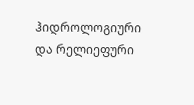ჰიდროლოგიური და რელიეფური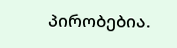პირობებია.